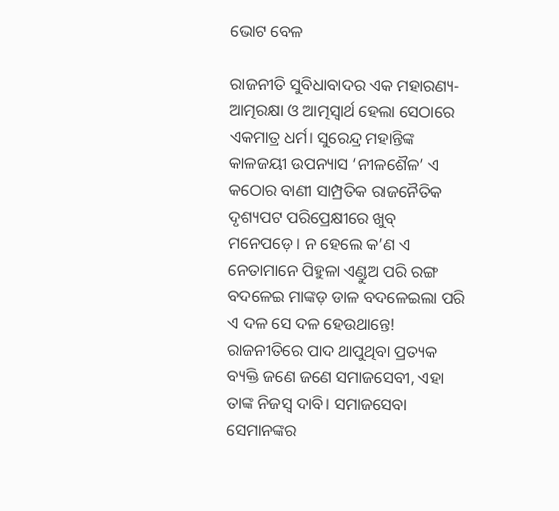ଭୋଟ ବେଳ

ରାଜନୀତି ସୁବିଧାବାଦର ଏକ ମହାରଣ୍ୟ- ଆତ୍ମରକ୍ଷା ଓ ଆତ୍ମସ୍ବାର୍ଥ ହେଲା ସେଠାରେ ଏକମାତ୍ର ଧର୍ମ। ସୁରେନ୍ଦ୍ର ମହାନ୍ତିଙ୍କ କାଳଜୟୀ ଉପନ୍ୟାସ ‘ନୀଳଶୈଳ’ ଏ କଠୋର ବାଣୀ ସାମ୍ପ୍ରତିକ ରାଜନୈତିକ ଦୃଶ୍ୟପଟ ପରିପ୍ରେକ୍ଷୀରେ ଖୁବ୍‌ ମନେପଡ଼େ। ନ ହେଲେ କ’ଣ ଏ ନେତାମାନେ ପିହୁଳା ଏଣ୍ଡୁଅ ପରି ରଙ୍ଗ ବଦଳେଇ ମାଙ୍କଡ଼ ଡାଳ ବଦଳେଇଲା ପରି ଏ ଦଳ ସେ ଦଳ ହେଉଥାନ୍ତେ!
ରାଜନୀତିରେ ପାଦ ଥାପୁଥିବା ପ୍ରତ୍ୟକ ବ୍ୟକ୍ତି ଜଣେ ଜଣେ ସମାଜସେବୀ, ଏହା ତାଙ୍କ ନିଜସ୍ବ ଦାବି। ସମାଜସେବା ସେମାନଙ୍କର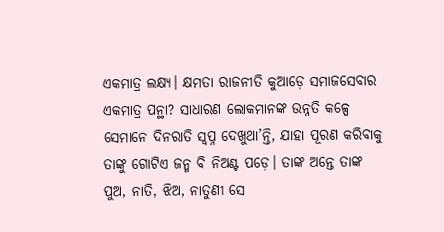ଏକମାତ୍ର ଲକ୍ଷ୍ୟ। କ୍ଷମତା ରାଜନୀତି କୁଆଡ଼େ ସମାଜସେବାର ଏକମାତ୍ର ପନ୍ଥା? ସାଧାରଣ ଲୋକମାନଙ୍କ ଉନ୍ନତି କଳ୍ପେ ସେମାନେ ଦିନରାତି ସ୍ବପ୍ନ ଦେଖୁଥା’ନ୍ତି, ଯାହା ପୂରଣ କରିବାକୁ ତାଙ୍କୁ ଗୋଟିଏ ଜନ୍ମ ବି ନିଅଣ୍ଟ ପଡ଼େ। ତାଙ୍କ ଅନ୍ତେ ତାଙ୍କ ପୁଅ, ନାତି, ଝିଅ, ନାତୁଣୀ ସେ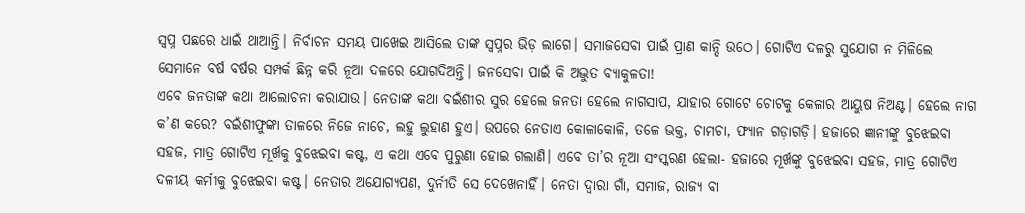ସ୍ବପ୍ନ ପଛରେ ଧାଇଁ ଥାଆନ୍ତି। ନିର୍ବାଚନ ସମୟ ପାଖେଇ ଆସିଲେ ତାଙ୍କ ସ୍ବପ୍ନର ଭିଡ଼ ଲାଗେ। ସମାଜସେବା ପାଇଁ ପ୍ରାଣ କାନ୍ଦି ଉଠେ। ଗୋଟିଏ ଦଳରୁ ସୁଯୋଗ ନ ମିଳିଲେ ସେମାନେ ବର୍ଷ ବର୍ଷର ସମ୍ପର୍କ ଛିନ୍ନ କରି ନୂଆ ଦଳରେ ଯୋଗଦିଅନ୍ତି। ଜନସେବା ପାଇଁ କି ଅଦ୍ଭୁତ ବ୍ୟାକୁଳତା!
ଏବେ ଜନତାଙ୍କ କଥା ଆଲୋଚନା କରାଯାଉ। ନେତାଙ୍କ କଥା ବଇଁଶୀର ସୁର ହେଲେ ଜନତା ହେଲେ ନାଗସାପ, ଯାହାର ଗୋଟେ ଚୋଟକୁ କେଳାର ଆୟୁଷ ନିଅଣ୍ଟ। ହେଲେ ନାଗ କ’ଣ କରେ? ବଇଁଶୀଫୁଙ୍କା ତାଳରେ ନିଜେ ନାଚେ, ଲହୁ ଲୁହାଣ ହୁଏ। ଉପରେ ନେତାଏ କୋଳାକୋଳି, ତଳେ ଭକ୍ତ, ଚାମଚା, ଫ୍ୟାନ ଗଡ଼ାଗଡ଼ି। ହଜାରେ ଜ୍ଞାନୀଙ୍କୁ ବୁଝେଇବା ସହଜ, ମାତ୍ର ଗୋଟିଏ ମୂର୍ଖକୁ ବୁଝେଇବା କଷ୍ଟ, ଏ କଥା ଏବେ ପୁରୁଣା ହୋଇ ଗଲାଣି। ଏବେ ତା’ର ନୂଆ ସଂସ୍କରଣ ହେଲା- ହଜାରେ ମୂର୍ଖଙ୍କୁ ବୁଝେଇବା ସହଜ, ମାତ୍ର ଗୋଟିଏ ଦଳୀୟ କର୍ମୀକୁ ବୁଝେଇବା କଷ୍ଟ। ନେତାର ଅଯୋଗ୍ୟପଣ, ଦୁର୍ନୀତି ସେ ଦେଖେନାହିଁ। ନେତା ଦ୍ୱାରା ଗାଁ, ସମାଜ, ରାଜ୍ୟ ବା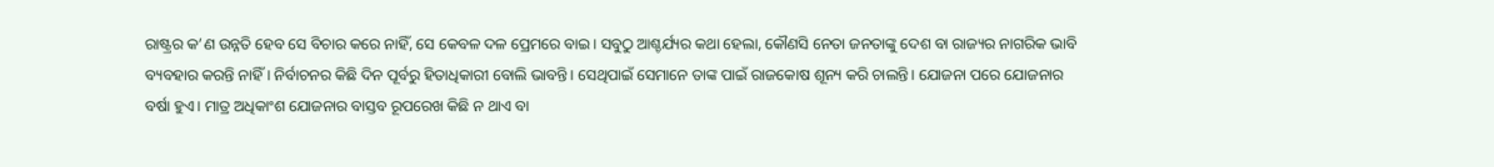ରାଷ୍ଟ୍ରର କ’ଣ ଉନ୍ନତି ହେବ ସେ ବିଚାର କରେ ନାହିଁ, ସେ କେବଳ ଦଳ ପ୍ରେମରେ ବାଇ। ସବୁଠୁ ଆଶ୍ଚର୍ଯ୍ୟର କଥା ହେଲା, କୌଣସି ନେତା ଜନତାଙ୍କୁ ଦେଶ ବା ରାଜ୍ୟର ନାଗରିକ ଭାବି ବ୍ୟବହାର କରନ୍ତି ନାହିଁ। ନିର୍ବାଚନର କିଛି ଦିନ ପୂର୍ବରୁ ହିତାଧିକାରୀ ବୋଲି ଭାବନ୍ତି। ସେଥିପାଇଁ ସେମାନେ ତାଙ୍କ ପାଇଁ ରାଜକୋଷ ଶୂନ୍ୟ କରି ଚାଲନ୍ତି। ଯୋଜନା ପରେ ଯୋଜନାର ବର୍ଷା ହୁଏ। ମାତ୍ର ଅଧିକାଂଶ ଯୋଜନାର ବାସ୍ତବ ରୂପରେଖ କିଛି ନ ଥାଏ ବା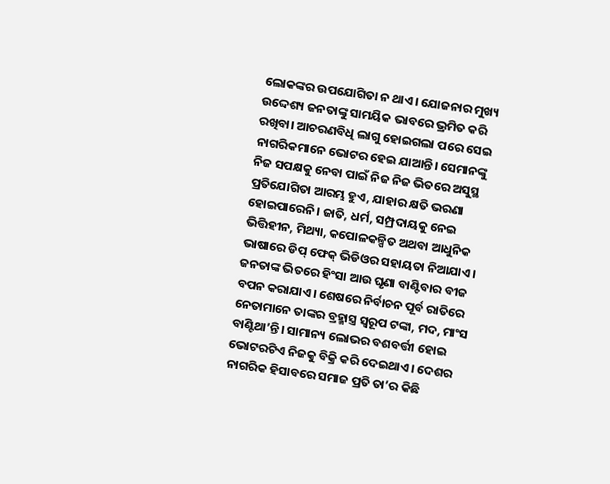ଲୋକଙ୍କର ଉପଯୋଗିତା ନ ଥାଏ। ଯୋଜନାର ମୁଖ୍ୟ ଉଦ୍ଦେଶ୍ୟ ଜନତାଙ୍କୁ ସାମୟିକ ଭାବରେ ଭ୍ରମିତ କରି ରଖିବା। ଆଚରଣବିଧି ଲାଗୁ ହୋଇଗଲା ପରେ ସେଇ ନାଗରିକମାନେ ଭୋଟର ହେଇ ଯାଆନ୍ତି। ସେମାନଙ୍କୁ ନିଜ ସପକ୍ଷକୁ ନେବା ପାଇଁ ନିଜ ନିଜ ଭିତରେ ଅସୁସ୍ଥ ପ୍ରତିଯୋଗିତା ଆରମ୍ଭ ହୁଏ, ଯାହାର କ୍ଷତି ଭରଣା ହୋଇପାରେନି। ଜାତି, ଧର୍ମ, ସମ୍ପ୍ରଦାୟକୁ ନେଇ ଭିତ୍ତିହୀନ, ମିଥ୍ୟା, କପୋଳକଳ୍ପିତ ଅଥବା ଆଧୁନିକ ଭାଷାରେ ଡିପ୍‌ ଫେକ୍‌ ଭିଡିଓର ସହାୟତା ନିଆଯାଏ। ଜନତାଙ୍କ ଭିତରେ ହିଂସା ଆଉ ଘୃଣା ବାଣ୍ଟିବାର ବୀଜ ବପନ କରାଯାଏ। ଶେଷରେ ନିର୍ବାଚନ ପୂର୍ବ ରାତିରେ ନେତାମାନେ ତାଙ୍କର ବ୍ରହ୍ମାସ୍ତ୍ର ସ୍ବରୂପ ଟଙ୍କା, ମଦ, ମାଂସ ବାଣ୍ଟିଥା’ନ୍ତି। ସାମାନ୍ୟ ଲୋଭର ବଶବର୍ତ୍ତୀ ହୋଇ ଭୋଟରଟିଏ ନିଜକୁ ବିକ୍ରି କରି ଦେଇଥାଏ। ଦେଶର ନାଗରିକ ହିସାବରେ ସମାଜ ପ୍ରତି ତା’ର କିଛି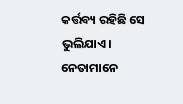କର୍ତ୍ତବ୍ୟ ରହିଛି ସେ ଭୁଲିଯାଏ।
ନେତାମାନେ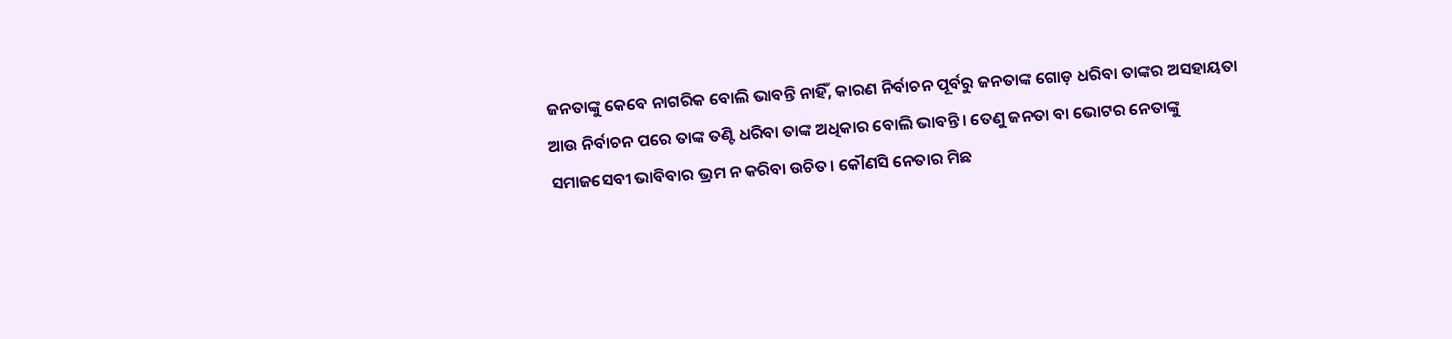ଜନତାଙ୍କୁ କେବେ ନାଗରିକ ବୋଲି ଭାବନ୍ତି ନାହିଁ, କାରଣ ନିର୍ବାଚନ ପୂର୍ବରୁ ଜନତାଙ୍କ ଗୋଡ଼ ଧରିବା ତାଙ୍କର ଅସହାୟତା ଆଉ ନିର୍ବାଚନ ପରେ ତାଙ୍କ ତଣ୍ଟି ଧରିବା ତାଙ୍କ ଅଧିକାର ବୋଲି ଭାବନ୍ତି। ତେଣୁ ଜନତା ବା ଭୋଟର ନେତାଙ୍କୁ ସମାଜସେବୀ ଭାବିବାର ଭ୍ରମ ନ କରିବା ଉଚିତ। କୌଣସି ନେତାର ମିଛ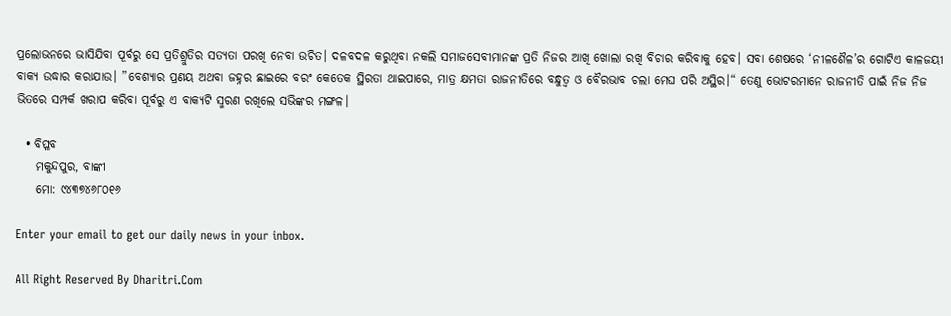ପ୍ରଲୋଭନରେ ଭାସିଯିବା ପୂର୍ବରୁ ସେ ପ୍ରତିଶ୍ରୁତିର ସତ୍ୟତା ପରଖି ନେବା ଉଚିତ। ଦଳବଦଳ କରୁଥିବା ନକଲି ସମାଜସେବୀମାନଙ୍କ ପ୍ରତି ନିଜର ଆଖି ଖୋଲା ରଖି ବିଚାର କରିବାକୁ ହେବ। ସବା ଶେଷରେ ‘ନୀଳଶୈଳ’ର ଗୋଟିଏ କାଳଜୟୀ ବାକ୍ୟ ଉଦ୍ଧାର କରାଯାଉ। ”ବେଶ୍ୟାର ପ୍ରଣୟ ଅଥବା ଜହ୍ନର ଛାଇରେ ବରଂ କେତେକ ସ୍ଥିରତା ଥାଇପାରେ, ମାତ୍ର କ୍ଷମତା ରାଜନୀତିରେ ବନ୍ଧୁତ୍ୱ ଓ ବୈରଭାବ ଚଲା ମେଘ ପରି ଅସ୍ଥିର।“ ତେଣୁ ଭୋଟରମାନେ ରାଜନୀତି ପାଇଁ ନିଜ ନିଜ ଭିତରେ ସମ୍ପର୍କ ଖରାପ କରିବା ପୂର୍ବରୁ ଏ ବାକ୍ୟଟି ସ୍ମରଣ ରଖିଲେ ସଭିଙ୍କର ମଙ୍ଗଳ।

  • ବିପ୍ଳବ
    ମକୁନ୍ଦପୁର, ବାଙ୍କୀ
    ମୋ: ୯୪୩୭୪୬୮୦୧୬

Enter your email to get our daily news in your inbox.

All Right Reserved By Dharitri.Com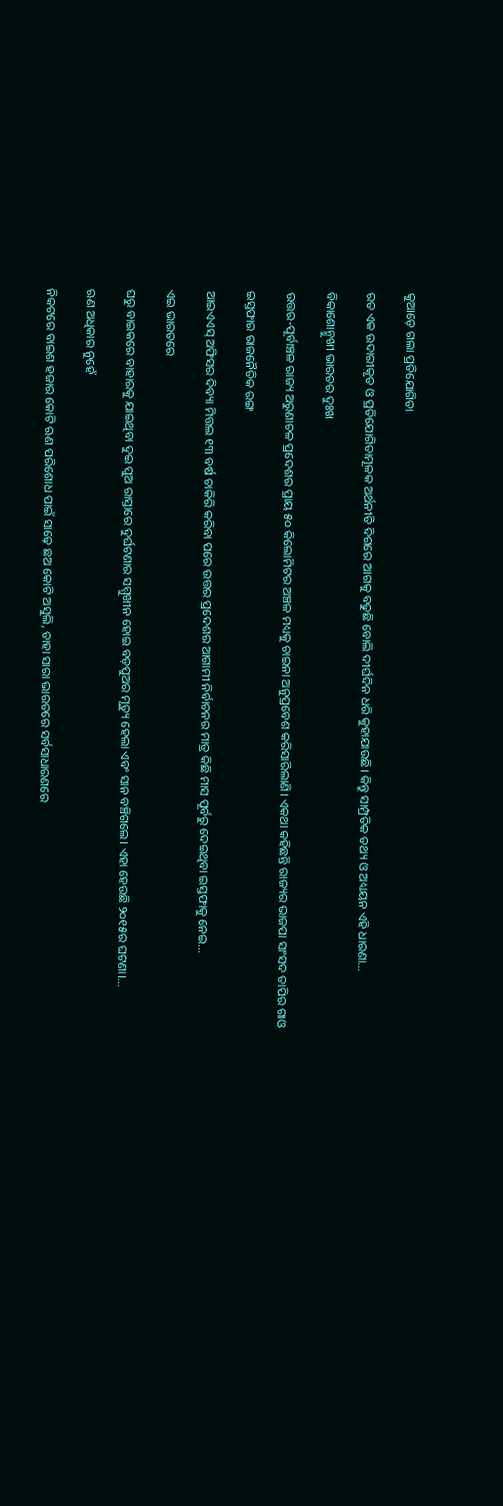କୁଆଡ଼େ ଗଲା ପ୍ରତିଯୋଗିତା

ରତ ଏକ ଉଦାରୀକୃତ ଓ ପ୍ରତିଯୋଗିତାମୂଳକ ଅର୍ଥନୀତି ଦିଗରେ ଆଗକୁ ବଢୁଛି ବୋଲି ଦୀର୍ଘଦିନ ଧରି କୁହାଯାଉଛି। କିନ୍ତୁ ସାମ୍ପ୍ରତିକ ତଥ୍ୟ ଓ ଅଧ୍ୟୟନ ଏହି ଧାରଣା…

ବିକାଶୋନ୍ମୁଖୀ ଭାରତର ଦୁଃଖ

ଉତ୍ତର-ପୂର୍ବାଞ୍ଚଳ ରାଜ୍ୟ ଅରୁଣାଚଳ ପ୍ରଦେଶର ପ୍ରାୟ ୫୦ କିଲୋମିଟର ଅଞ୍ଚଳ ମଧ୍ୟକୁ ଚାଇନା ଅନୁପ୍ରବେଶ କରିସାରିଲାଣି। ଏକଥା କହିଛନ୍ତି ରାଜ୍ୟର ଭାଜପା ସାଂସଦ ତାପିର ଗାଓ

ଇସ୍ତଫାର ରାଜନୈତିକ ରଙ୍ଗ

ଆଇଏଏସ୍‌ ଅଫିସର ଦିବ୍ୟା ମିତ୍ତଲ ୧୩ ବର୍ଷ ଚାକିରି କରିବା ପରେ ଉତ୍ତର ପ୍ରଦେଶର ଆଗାମୀ ନିର୍ବାଚନର ମାତ୍ର କିଛି ମାସ ପୂର୍ବରୁ ଦେଇଥିବା ଇସ୍ତଫାକୁ ନେଇ…

ଏଇ ଭାରତରେ

ଘରୁ ବାଇକରେ ବାହାରକୁ ଯାଇଥିବା ଦୁଇ ପୁଅ ରାସ୍ତାରେ ଦୁର୍ଘଟଣାର ସମ୍ମୁଖୀନ ହୋଇ ବଡ଼ପୁଅର ମୃତ୍ୟୁ ହେଲା ଏବଂ ସାନ ବଞ୍ଚିଗଲେ। ଏହା ହେଉଛି ୨୦୧୫ର ଘଟଣା।…

ଋଣ ଅଧିକାର ନୁହେଁ

ନିକଟରେ ବାଇଶ ହଜାର କୋଟି ଋଣ ପରିଶୋଧ ପାଇଁ ସାଢ଼େ ଛଅ କୋଟି ଅସୁଲି, ତାହା ସାରା ଭାରତରେ ସର୍ବସାଧାରଣରେ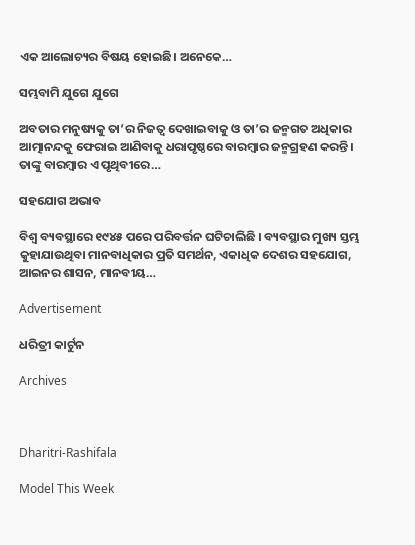ଏକ ଆଲୋଚ୍ୟର ବିଷୟ ହୋଇଛି। ଅନେକେ…

ସମ୍ଭବାମି ଯୁଗେ ଯୁଗେ

ଅବତାର ମନୁଷ୍ୟକୁ ତା’ର ନିଜତ୍ୱ ଦେଖାଇବାକୁ ଓ ତା’ର ଜନ୍ମଗତ ଅଧିକାର ଆତ୍ମାନନ୍ଦକୁ ଫେରାଇ ଆଣିବାକୁ ଧରାପୃଷ୍ଠରେ ବାରମ୍ବାର ଜନ୍ମଗ୍ରହଣ କରନ୍ତି। ତାଙ୍କୁ ବାରମ୍ବାର ଏ ପୃଥିବୀରେ…

ସହଯୋଗ ଅଭାବ

ବିଶ୍ୱ ବ୍ୟବସ୍ଥାରେ ୧୯୪୫ ପରେ ପରିବର୍ତ୍ତନ ଘଟିଚାଲିଛି । ବ୍ୟବସ୍ଥାର ମୁଖ୍ୟ ସ୍ତମ୍ଭ କୁହାଯାଉଥିବା ମାନବାଧିକାର ପ୍ରତି ସମର୍ଥନ, ଏକାଧିକ ଦେଶର ସହଯୋଗ, ଆଇନର ଶାସନ, ମାନବୀୟ…

Advertisement

ଧରିତ୍ରୀ କାର୍ଟୁନ

Archives



Dharitri-Rashifala

Model This Week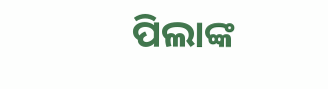ପିଲାଙ୍କ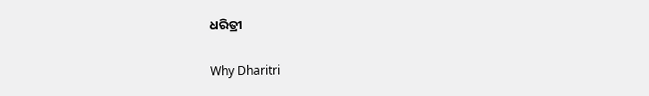ଧରିତ୍ରୀ

Why Dharitri